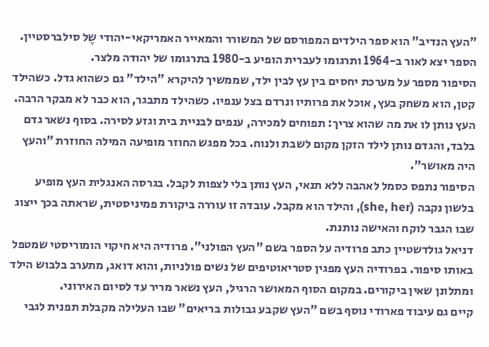"העץ הנדיב" הוא ספר הילדים המפורסם של המשורר והמאייר האמריקאי-יהודי שֶל סילברסטיין. הספר יצא לאור ב-1964 ותרגומו לעברית הופיע ב-1980 בתרגומו של יהודה מלצר.
הסיפור מספר על מערכת יחסים בין עץ לבין ילד, שממשיך להיקרא "הילד" גם כשהוא גדל. כשהילד קטן, הוא משחק בעץ, אוכל את פרותיו ונרדם בצל ענפיו. כשהילד מתבגר, הוא כבר לא מבקר הרבה. העץ נותן לו את מה שהוא צריך: תפוחים למכירה, ענפים לבניית בית וגזע לסירה. בסוף נשאר גדם בלבד, והגדם נותן לילד הזקן מקום לשבת ולנוח. בכל מפגש החוזר מופיעה המילה החוזרת "והעץ היה מאושר".
הסיפור נתפס כסמל לאהבה ללא תנאי, העץ נותן בלי לצפות לקבל. בגרסה האנגלית העץ מופיע בלשון נקבה (she, her), והילד הוא מקבל. עובדה זו עוררה ביקורת פמיניסטית, שראתה בכך ייצוג שבו הגבר לוקח והאישה נותנת.
דניאל גולדשטיין כתב פרודיה על הספר בשם "העץ הפולני". פרודיה היא חיקוי הומוריסטי שמטפל באותו סיפור. בפרודיה העץ מפגין סטריאוטיפים של נשים פולניות, והוא דואג, מתערב בלבוש הילד ומתלונן שאין ביקורים. במקום הסוף המאושר הרגיל, העץ נשאר מריר עד לסיום האירוני.
קיים גם עיבוד פארודי נוסף בשם "העץ שקבע גבולות בריאים" שבו העלילה מקבלת תפנית לגבי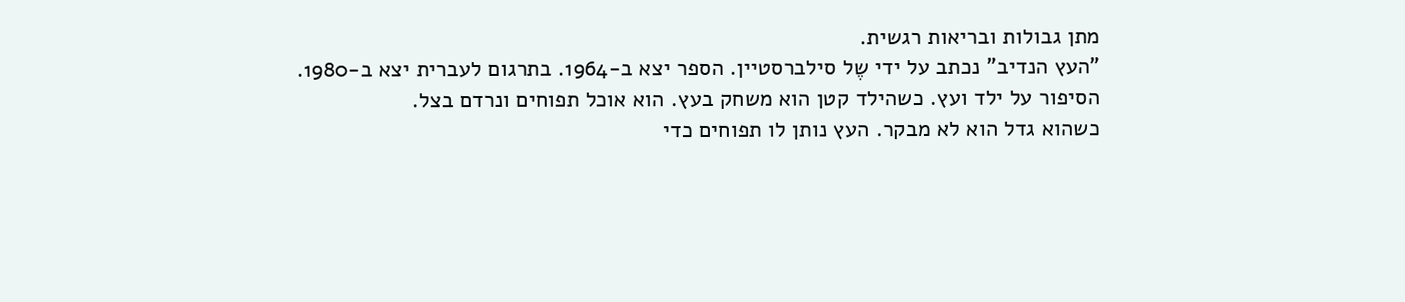מתן גבולות ובריאות רגשית.
"העץ הנדיב" נכתב על ידי שֶל סילברסטיין. הספר יצא ב-1964. בתרגום לעברית יצא ב-1980.
הסיפור על ילד ועץ. כשהילד קטן הוא משחק בעץ. הוא אוכל תפוחים ונרדם בצל.
כשהוא גדל הוא לא מבקר. העץ נותן לו תפוחים כדי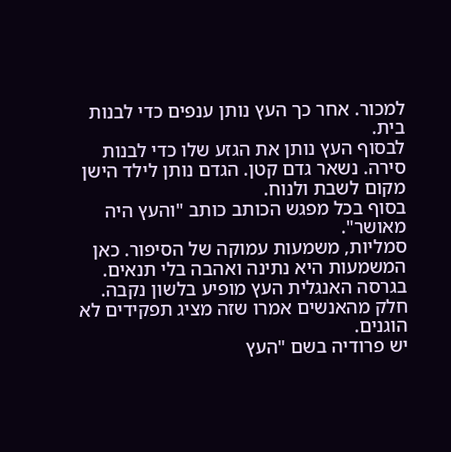למכור. אחר כך העץ נותן ענפים כדי לבנות בית.
לבסוף העץ נותן את הגזע שלו כדי לבנות סירה. נשאר גדם קטן. הגדם נותן לילד הישן מקום לשבת ולנוח.
בסוף בכל מפגש הכותב כותב "והעץ היה מאושר".
סמליות, משמעות עמוקה של הסיפור. כאן המשמעות היא נתינה ואהבה בלי תנאים. בגרסה האנגלית העץ מופיע בלשון נקבה. חלק מהאנשים אמרו שזה מציג תפקידים לא הוגנים.
יש פרודיה בשם "העץ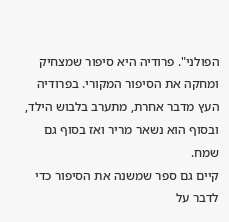הפולני". פרודיה היא סיפור שמצחיק ומחקה את הסיפור המקורי. בפרודיה העץ מדבר אחרת, מתערב בלבוש הילד, ובסוף הוא נשאר מריר ואז בסוף גם שמח.
קיים גם ספר שמשנה את הסיפור כדי לדבר על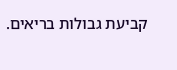קביעת גבולות בריאים.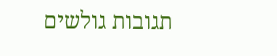תגובות גולשים